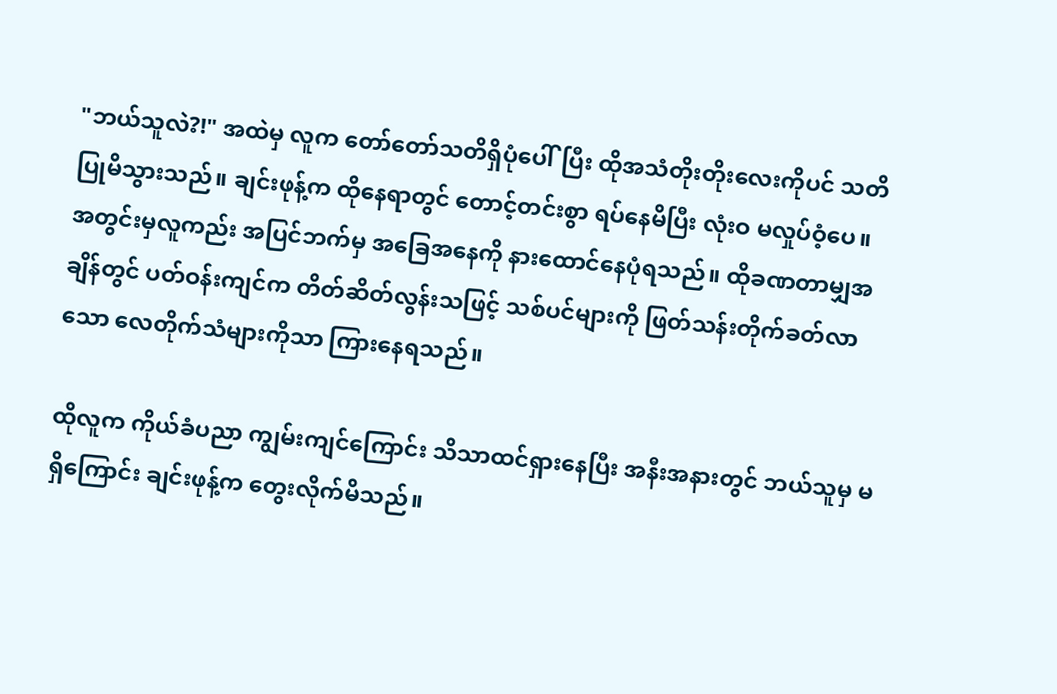"ဘယ်သူလဲ?!" အထဲမှ လူက တော်တော်သတိရှိပုံပေါ်ပြီး ထိုအသံတိုးတိုးလေးကိုပင် သတိပြုမိသွားသည်။ ချင်းဖုန့်က ထိုနေရာတွင် တောင့်တင်းစွာ ရပ်နေမိပြီး လုံးဝ မလှုပ်ဝံ့ပေ။ အတွင်းမှလူကည်း အပြင်ဘက်မှ အခြေအနေကို နားထောင်နေပုံရသည်။ ထိုခဏတာမျှအချိန်တွင် ပတ်ဝန်းကျင်က တိတ်ဆိတ်လွန်းသဖြင့် သစ်ပင်များကို ဖြတ်သန်းတိုက်ခတ်လာသော လေတိုက်သံများကိုသာ ကြားနေရသည်။

ထိုလူက ကိုယ်ခံပညာ ကျွမ်းကျင်ကြောင်း သိသာထင်ရှားနေပြီး အနီးအနားတွင် ဘယ်သူမှ မရှိကြောင်း ချင်းဖုန့်က တွေးလိုက်မိသည်။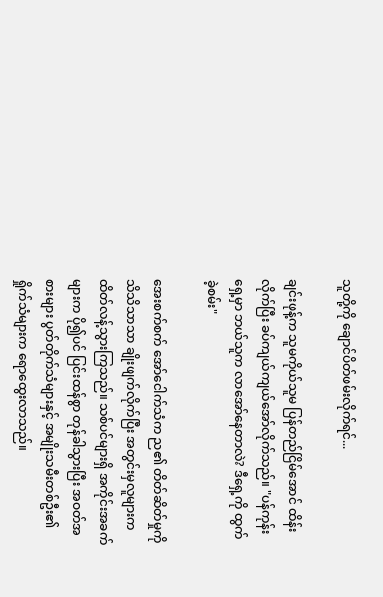သူတို့ကို ချောင်ပိတ်ဖမ်းလိုက်ရင်...

ချင်းဖုန့်က သူမကိုယ်သူမ ပြန်တည်ငြိမ်အောင် ထိန်းလိုက်ပြီး ခပ်ကျယ်ကျယ်အော်လိုက်သည်။ "ပန်ကုန်းရှေ့မှာ ဘယ်သူက လာအော်နေတာလဲ? ဒီရှေ့ကို ထွက်ခဲ့စမ်း"

အေးစက်စက် အော်ငေါက်သံက ည၏ တိတ်ဆိတ်မှုကို သိသိသာသာ ချိုးဖျက်လိုက်ပြီး အတွင်းမှလူများက ထိတ်လန့်သွားကြသည်။ သစ်ပင်များရှိ အကိုင်းအခက်များက ပို၍ပင် ပြင်းထန်စွာ တုန်ခါသွားပြီး အဝတ်အစားများ ပွတ်တိုက်သံများနှင့် အမျိုးသမီးတစ်ဦး၏ ရှိုက်သံများက ရောထွေးလာသည်။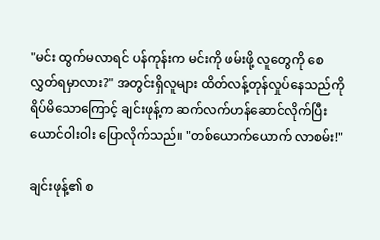"မင်း ထွက်မလာရင် ပန်ကုန်းက မင်းကို ဖမ်းဖို့ လူတွေကို စေလွှတ်ရမှာလား?" အတွင်းရှိလူများ ထိတ်လန့်တုန်လှုပ်နေသည်ကို ရိပ်မိသောကြောင့် ချင်းဖုန့်က ဆက်လက်ဟန်ဆောင်လိုက်ပြီး ယောင်ဝါးဝါး ပြောလိုက်သည်။ "တစ်ယောက်ယောက် လာစမ်း!"

ချင်းဖုန့်၏ စ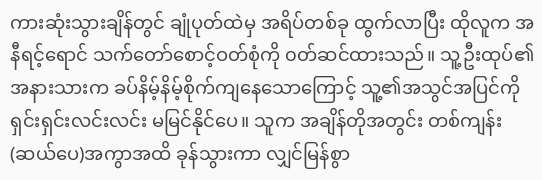ကားဆုံးသွားချိန်တွင် ချုံပုတ်ထဲမှ အရိပ်တစ်ခု ထွက်လာပြီး ထိုလူက အနီရင့်ရောင် သက်တော်စောင့်ဝတ်စုံကို ၀တ်ဆင်ထားသည်။ သူ့ဦးထုပ်၏ အနားသားက ခပ်နိမ့်နိမ့်စိုက်ကျနေသောကြောင့် သူ့၏အသွင်အပြင်ကို ရှင်းရှင်းလင်းလင်း မမြင်နိုင်ပေ။ သူက အချိန်တိုအတွင်း တစ်ကျန်း(ဆယ်ပေ)အကွာအထိ ခုန်သွားကာ လျှင်မြန်စွာ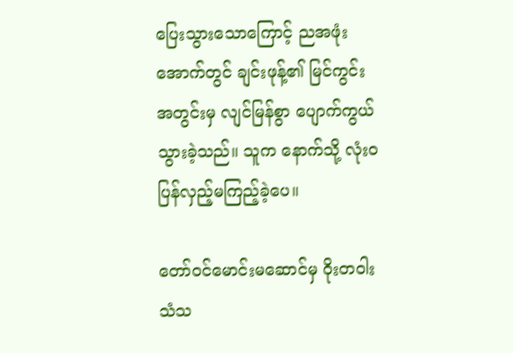ပြေးသွားသောကြောင့် ညအဖုံးအောက်တွင် ချင်းဖုန့်၏ မြင်ကွင်းအတွင်းမှ လျင်မြန်စွာ ပျောက်ကွယ်သွားခဲ့သည်။ သူက နောက်သို့ လုံးဝ ပြန်လှည့်မကြည့်ခဲ့ပေ။

တော်ဝင်မောင်းမဆောင်မှ ဝိုးတဝါး သံသ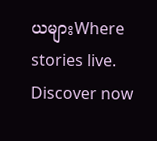ယများWhere stories live. Discover now